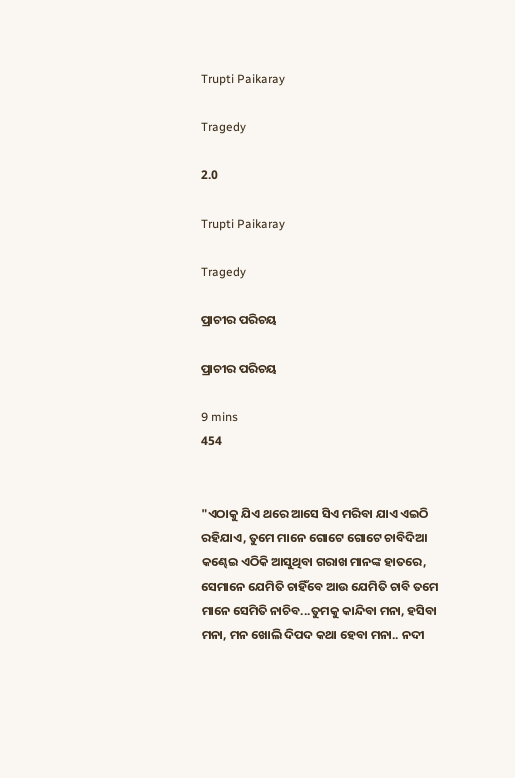Trupti Paikaray

Tragedy

2.0

Trupti Paikaray

Tragedy

ପ୍ରାଚୀର ପରିଚୟ

ପ୍ରାଚୀର ପରିଚୟ

9 mins
454


"ଏଠାକୁ ଯିଏ ଥରେ ଆସେ ସିଏ ମରିବା ଯାଏ ଏଇଠି ରହିଯାଏ, ତୁମେ ମାନେ ଗୋଟେ ଗୋଟେ ଚାବିଦିଆ କଣ୍ଢେଇ ଏଠିକି ଆସୁଥିବା ଗରାଖ ମାନଙ୍କ ହାତରେ, ସେମାନେ ଯେମିତି ଚାହିଁବେ ଆଉ ଯେମିତି ଚାବି ତମେ ମାନେ ସେମିତି ନାଚିବ...ତୁମକୁ କାନ୍ଦିବା ମନା, ହସିବା ମନା, ମନ ଖୋଲି ଦିପଦ କଥା ହେବା ମନା.. ନଦୀ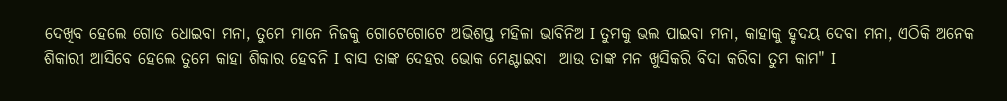ଦେଖିବ ହେଲେ ଗୋଡ ଧୋଇବା ମନା, ତୁମେ ମାନେ ନିଜକୁ ଗୋଟେଗୋଟେ ଅଭିଶପ୍ତ ମହିଳା ଭାବିନିଅ I ତୁମକୁ ଭଲ ପାଇବା ମନା, କାହାକୁ ହୃଦୟ ଦେବା ମନା, ଏଠିକି ଅନେକ ଶିକାରୀ ଆସିବେ ହେଲେ ତୁମେ କାହା ଶିକାର ହେବନି I ବାସ ତାଙ୍କ ଦେହର ଭୋକ ମେଣ୍ଟାଇବା  ଆଉ ତାଙ୍କ ମନ ଖୁସିକରି ବିଦା କରିବା ତୁମ କାମ" I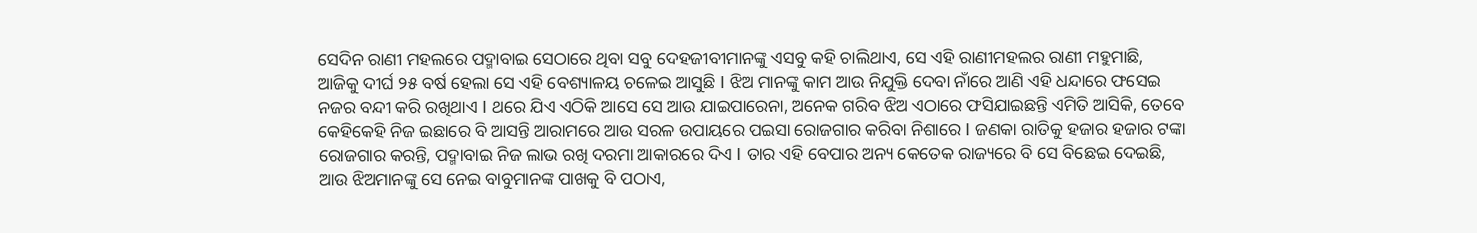ସେଦିନ ରାଣୀ ମହଲରେ ପଦ୍ମାବାଇ ସେଠାରେ ଥିବା ସବୁ ଦେହଜୀବୀମାନଙ୍କୁ ଏସବୁ କହି ଚାଲିଥାଏ, ସେ ଏହି ରାଣୀମହଲର ରାଣୀ ମହୁମାଛି, ଆଜିକୁ ଦୀର୍ଘ ୨୫ ବର୍ଷ ହେଲା ସେ ଏହି ବେଶ୍ୟାଳୟ ଚଳେଇ ଆସୁଛି I ଝିଅ ମାନଙ୍କୁ କାମ ଆଉ ନିଯୁକ୍ତି ଦେବା ନାଁରେ ଆଣି ଏହି ଧନ୍ଦାରେ ଫସେଇ ନଜର ବନ୍ଦୀ କରି ରଖିଥାଏ I ଥରେ ଯିଏ ଏଠିକି ଆସେ ସେ ଆଉ ଯାଇପାରେନା, ଅନେକ ଗରିବ ଝିଅ ଏଠାରେ ଫସିଯାଇଛନ୍ତି ଏମିତି ଆସିକି, ତେବେ କେହିକେହି ନିଜ ଇଛାରେ ବି ଆସନ୍ତି ଆରାମରେ ଆଉ ସରଳ ଉପାୟରେ ପଇସା ରୋଜଗାର କରିବା ନିଶାରେ I ଜଣକା ରାତିକୁ ହଜାର ହଜାର ଟଙ୍କା ରୋଜଗାର କରନ୍ତି, ପଦ୍ମାବାଇ ନିଜ ଲାଭ ରଖି ଦରମା ଆକାରରେ ଦିଏ I ତାର ଏହି ବେପାର ଅନ୍ୟ କେତେକ ରାଜ୍ୟରେ ବି ସେ ବିଛେଇ ଦେଇଛି, ଆଉ ଝିଅମାନଙ୍କୁ ସେ ନେଇ ବାବୁମାନଙ୍କ ପାଖକୁ ବି ପଠାଏ,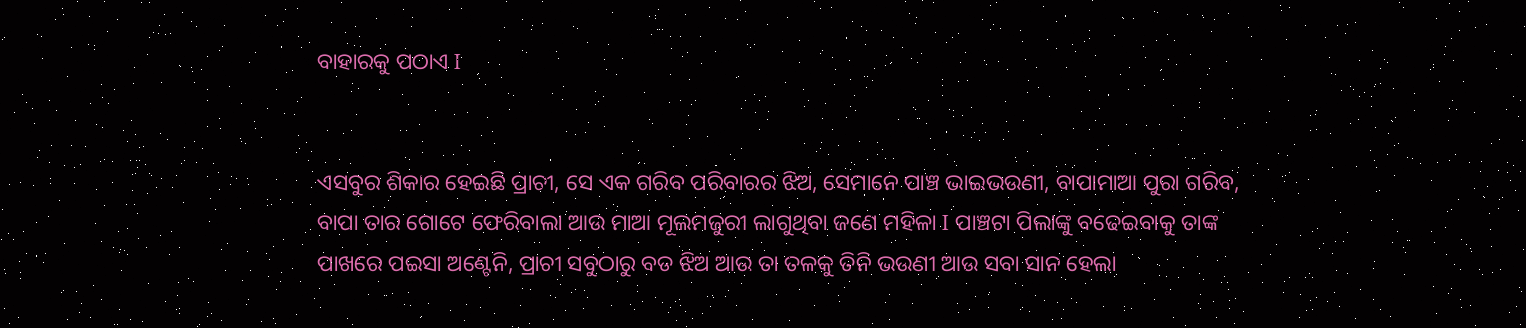ବାହାରକୁ ପଠାଏ I


ଏସବୁର ଶିକାର ହେଇଛି ପ୍ରାଚୀ, ସେ ଏକ ଗରିବ ପରିବାରର ଝିଅ, ସେମାନେ ପାଞ୍ଚ ଭାଇଭଉଣୀ, ବାପାମାଆ ପୁରା ଗରିବ, ବାପା ତାର ଗୋଟେ ଫେରିବାଲା ଆଉ ମାଆ ମୂଲମଜୁରୀ ଲାଗୁଥିବା ଜଣେ ମହିଳା I ପାଞ୍ଚଟା ପିଲାଙ୍କୁ ବଢେଇବାକୁ ତାଙ୍କ ପାଖରେ ପଇସା ଅଣ୍ଟେନି, ପ୍ରାଚୀ ସବୁଠାରୁ ବଡ ଝିଅ ଆଉ ତା ତଳକୁ ତିନି ଭଉଣୀ ଆଉ ସବା ସାନ ହେଲା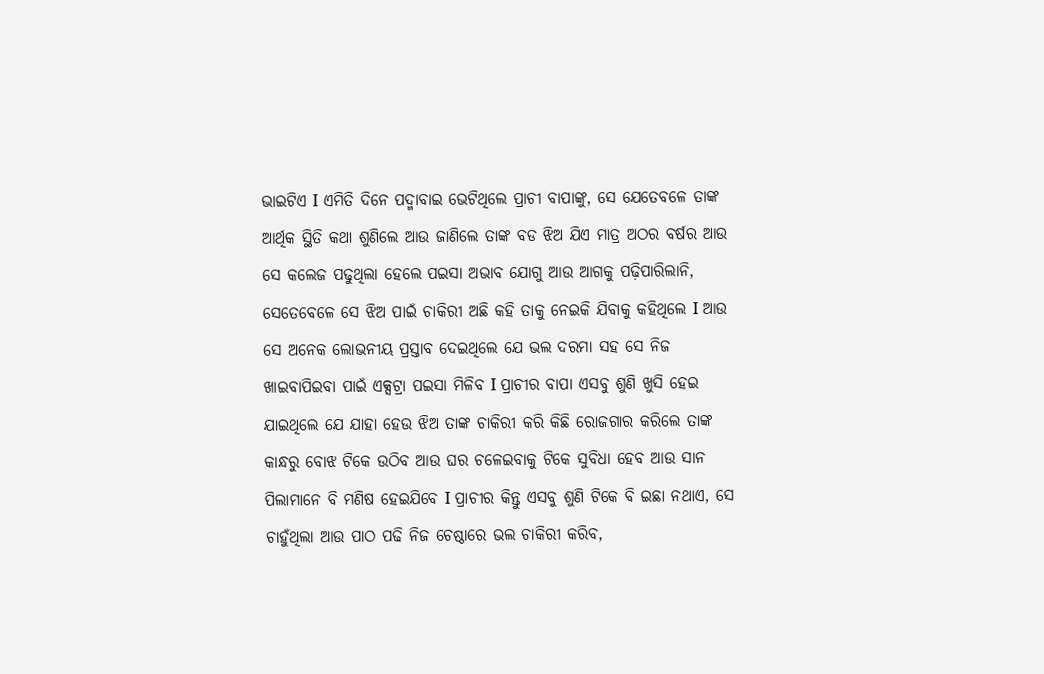ଭାଇଟିଏ I ଏମିତି ଦିନେ ପଦ୍ମାବାଇ ଭେଟିଥିଲେ ପ୍ରାଚୀ ବାପାଙ୍କୁ, ସେ ଯେତେବଳେ ତାଙ୍କ ଆର୍ଥିକ ସ୍ଥିତି କଥା ଶୁଣିଲେ ଆଉ ଜାଣିଲେ ତାଙ୍କ ବଡ ଝିଅ ଯିଏ ମାତ୍ର ଅଠର ବର୍ଷର ଆଉ ସେ କଲେଜ ପଢୁଥିଲା ହେଲେ ପଇସା ଅଭାବ ଯୋଗୁ ଆଉ ଆଗକୁ ପଢ଼ିପାରିଲାନି, ସେତେବେଳେ ସେ ଝିଅ ପାଇଁ ଚାକିରୀ ଅଛି କହି ତାକୁ ନେଇକି ଯିବାକୁ କହିଥିଲେ I ଆଉ ସେ ଅନେକ ଲୋଭନୀୟ ପ୍ରସ୍ତାବ ଦେଇଥିଲେ ଯେ ଭଲ ଦରମା ସହ ସେ ନିଜ ଖାଇବାପିଇବା ପାଇଁ ଏକ୍ସଟ୍ରା ପଇସା ମିଳିବ I ପ୍ରାଚୀର ବାପା ଏସବୁ ଶୁଣି ଖୁସି ହେଇ ଯାଇଥିଲେ ଯେ ଯାହା ହେଉ ଝିଅ ତାଙ୍କ ଚାକିରୀ କରି କିଛି ରୋଜଗାର କରିଲେ ତାଙ୍କ କାନ୍ଧରୁ ବୋଝ ଟିକେ ଉଠିବ ଆଉ ଘର ଚଳେଇବାକୁ ଟିକେ ସୁବିଧା ହେବ ଆଉ ସାନ ପିଲାମାନେ ବି ମଣିଷ ହେଇଯିବେ I ପ୍ରାଚୀର କିନ୍ତୁ ଏସବୁ ଶୁଣି ଟିକେ ବି ଇଛା ନଥାଏ, ସେ ଚାହୁଁଥିଲା ଆଉ ପାଠ ପଢି ନିଜ ଚେଷ୍ଠାରେ ଭଲ ଚାକିରୀ କରିବ,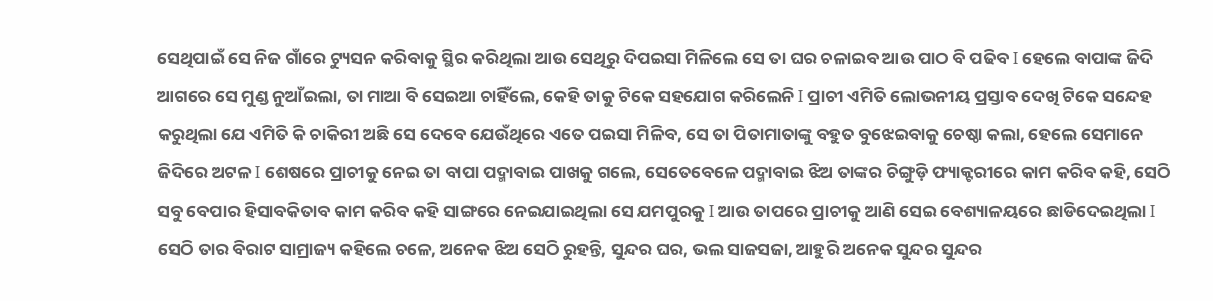ସେଥିପାଇଁ ସେ ନିଜ ଗାଁରେ ଟ୍ୟୁସନ କରିବାକୁ ସ୍ଥିର କରିଥିଲା ଆଉ ସେଥିରୁ ଦିପଇସା ମିଳିଲେ ସେ ତା ଘର ଚଳାଇବ ଆଉ ପାଠ ବି ପଢିବ I ହେଲେ ବାପାଙ୍କ ଜିଦି ଆଗରେ ସେ ମୁଣ୍ଡ ନୁଆଁଇଲା, ତା ମାଆ ବି ସେଇଆ ଚାହିଁଲେ, କେହି ତାକୁ ଟିକେ ସହଯୋଗ କରିଲେନି I ପ୍ରାଚୀ ଏମିତି ଲୋଭନୀୟ ପ୍ରସ୍ତାବ ଦେଖି ଟିକେ ସନ୍ଦେହ କରୁଥିଲା ଯେ ଏମିତି କି ଚାକିରୀ ଅଛି ସେ ଦେବେ ଯେଉଁଥିରେ ଏତେ ପଇସା ମିଳିବ, ସେ ତା ପିତାମାତାଙ୍କୁ ବହୁତ ବୁଝେଇବାକୁ ଚେଷ୍ଠା କଲା, ହେଲେ ସେମାନେ ଜିଦିରେ ଅଟଳ I ଶେଷରେ ପ୍ରାଚୀକୁ ନେଇ ତା ବାପା ପଦ୍ମାବାଇ ପାଖକୁ ଗଲେ, ସେତେବେଳେ ପଦ୍ମାବାଇ ଝିଅ ତାଙ୍କର ଚିଙ୍ଗୁଡ଼ି ଫ୍ୟାକ୍ଟରୀରେ କାମ କରିବ କହି, ସେଠି ସବୁ ବେପାର ହିସାବକିତାବ କାମ କରିବ କହି ସାଙ୍ଗରେ ନେଇଯାଇଥିଲା ସେ ଯମପୁରକୁ I ଆଉ ତାପରେ ପ୍ରାଚୀକୁ ଆଣି ସେଇ ବେଶ୍ୟାଳୟରେ ଛାଡିଦେଇଥିଲା I ସେଠି ତାର ବିରାଟ ସାମ୍ରାଜ୍ୟ କହିଲେ ଚଳେ, ଅନେକ ଝିଅ ସେଠି ରୁହନ୍ତି, ସୁନ୍ଦର ଘର, ଭଲ ସାଜସଜା, ଆହୁରି ଅନେକ ସୁନ୍ଦର ସୁନ୍ଦର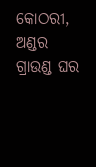କୋଠରୀ, ଅଣ୍ଡର ଗ୍ରାଉଣ୍ଡ ଘର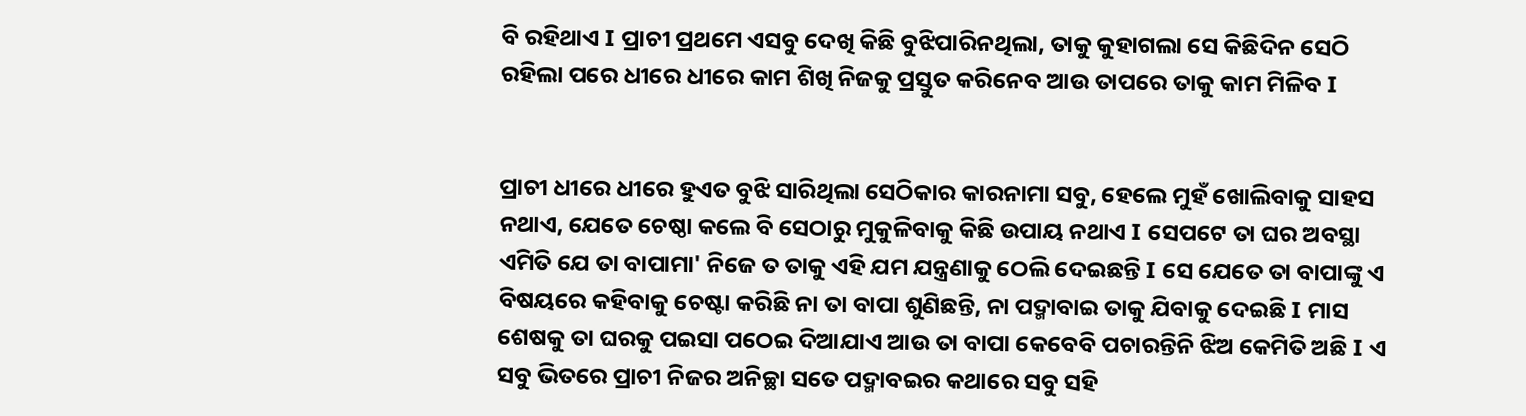ବି ରହିଥାଏ I ପ୍ରାଚୀ ପ୍ରଥମେ ଏସବୁ ଦେଖି କିଛି ବୁଝିପାରିନଥିଲା, ତାକୁ କୁହାଗଲା ସେ କିଛିଦିନ ସେଠି ରହିଲା ପରେ ଧୀରେ ଧୀରେ କାମ ଶିଖି ନିଜକୁ ପ୍ରସ୍ତୁତ କରିନେବ ଆଉ ତାପରେ ତାକୁ କାମ ମିଳିବ I


ପ୍ରାଚୀ ଧୀରେ ଧୀରେ ହୁଏତ ବୁଝି ସାରିଥିଲା ସେଠିକାର କାରନାମା ସବୁ, ହେଲେ ମୁହଁ ଖୋଲିବାକୁ ସାହସ ନଥାଏ, ଯେତେ ଚେଷ୍ଠା କଲେ ବି ସେଠାରୁ ମୁକୁଳିବାକୁ କିଛି ଉପାୟ ନଥାଏ I ସେପଟେ ତା ଘର ଅବସ୍ଥା ଏମିତି ଯେ ତା ବାପାମା' ନିଜେ ତ ତାକୁ ଏହି ଯମ ଯନ୍ତ୍ରଣାକୁ ଠେଲି ଦେଇଛନ୍ତି I ସେ ଯେତେ ତା ବାପାଙ୍କୁ ଏ ବିଷୟରେ କହିବାକୁ ଚେଷ୍ଟା କରିଛି ନା ତା ବାପା ଶୁଣିଛନ୍ତି, ନା ପଦ୍ମାବାଇ ତାକୁ ଯିବାକୁ ଦେଇଛି I ମାସ ଶେଷକୁ ତା ଘରକୁ ପଇସା ପଠେଇ ଦିଆଯାଏ ଆଉ ତା ବାପା କେବେବି ପଚାରନ୍ତିନି ଝିଅ କେମିତି ଅଛି I ଏ ସବୁ ଭିତରେ ପ୍ରାଚୀ ନିଜର ଅନିଚ୍ଛା ସତେ ପଦ୍ମାବଇର କଥାରେ ସବୁ ସହି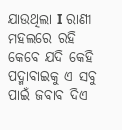ଯାଉଥିଲା I ରାଣୀ ମହଲରେ ରହି କେବେ ଯଦି କେହି ପଦ୍ମାବାଇକୁ ଏ ସବୁ ପାଇଁ ଜବାବ ଦିଏ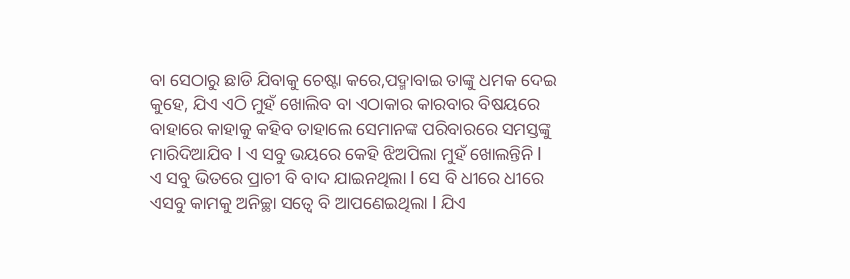ବା ସେଠାରୁ ଛାଡି ଯିବାକୁ ଚେଷ୍ଟା କରେ,ପଦ୍ମାବାଇ ତାଙ୍କୁ ଧମକ ଦେଇ କୁହେ, ଯିଏ ଏଠି ମୁହଁ ଖୋଲିବ ବା ଏଠାକାର କାରବାର ବିଷୟରେ ବାହାରେ କାହାକୁ କହିବ ତାହାଲେ ସେମାନଙ୍କ ପରିବାରରେ ସମସ୍ତଙ୍କୁ ମାରିଦିଆଯିବ I ଏ ସବୁ ଭୟରେ କେହି ଝିଅପିଲା ମୁହଁ ଖୋଲନ୍ତିନି I ଏ ସବୁ ଭିତରେ ପ୍ରାଚୀ ବି ବାଦ ଯାଇନଥିଲା I ସେ ବି ଧୀରେ ଧୀରେ ଏସବୁ କାମକୁ ଅନିଚ୍ଛା ସତ୍ବେ ବି ଆପଣେଇଥିଲା I ଯିଏ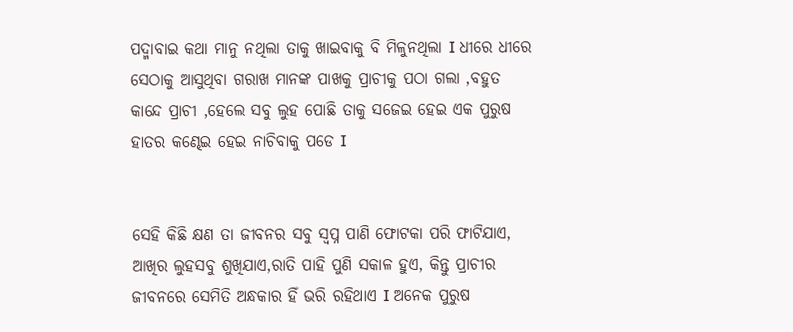ପଦ୍ମାବାଇ କଥା ମାନୁ ନଥିଲା ତାକୁ ଖାଇବାକୁ ବି ମିଳୁନଥିଲା I ଧୀରେ ଧୀରେ ସେଠାକୁ ଆସୁଥିବା ଗରାଖ ମାନଙ୍କ ପାଖକୁ ପ୍ରାଚୀକୁ ପଠା ଗଲା ,ବହୁତ କାନ୍ଦେ ପ୍ରାଚୀ ,ହେଲେ ସବୁ ଲୁହ ପୋଛି ତାକୁ ସଜେଇ ହେଇ ଏକ ପୁରୁଷ ହାତର କଣ୍ଢେଇ ହେଇ ନାଚିବାକୁ ପଡେ I


ସେହି କିଛି କ୍ଷଣ ତା ଜୀବନର ସବୁ ସ୍ବପ୍ନ ପାଣି ଫୋଟକା ପରି ଫାଟିଯାଏ, ଆଖିର ଲୁହସବୁ ଶୁଖିଯାଏ,ରାତି ପାହି ପୁଣି ସକାଳ ହୁଏ, କିନ୍ତୁ ପ୍ରାଚୀର ଜୀବନରେ ସେମିତି ଅନ୍ଧକାର ହିଁ ଭରି ରହିଥାଏ I ଅନେକ ପୁରୁଷ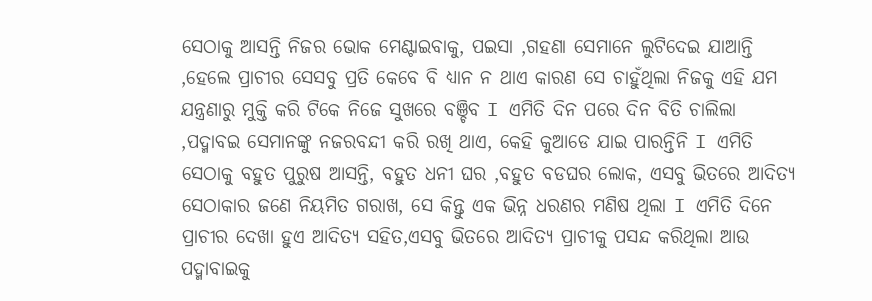ସେଠାକୁ ଆସନ୍ତି ନିଜର ଭୋକ ମେଣ୍ଟାଇବାକୁ, ପଇସା ,ଗହଣା ସେମାନେ ଲୁଟିଦେଇ ଯାଆନ୍ତି ,ହେଲେ ପ୍ରାଚୀର ସେସବୁ ପ୍ରତି କେବେ ବି ଧ୍ୟାନ ନ ଥାଏ କାରଣ ସେ ଚାହୁଁଥିଲା ନିଜକୁ ଏହି ଯମ ଯନ୍ତ୍ରଣାରୁ ମୁକ୍ତି କରି ଟିକେ ନିଜେ ସୁଖରେ ବଞ୍ଚିବ I ଏମିତି ଦିନ ପରେ ଦିନ ବିତି ଚାଲିଲା ,ପଦ୍ମାବଇ ସେମାନଙ୍କୁ ନଜରବନ୍ଦୀ କରି ରଖି ଥାଏ, କେହି କୁଆଡେ ଯାଇ ପାରନ୍ତିନି I ଏମିତି ସେଠାକୁ ବହୁତ ପୁରୁଷ ଆସନ୍ତି, ବହୁତ ଧନୀ ଘର ,ବହୁତ ବଡଘର ଲୋକ, ଏସବୁ ଭିତରେ ଆଦିତ୍ୟ ସେଠାକାର ଜଣେ ନିୟମିତ ଗରାଖ, ସେ କିନ୍ତୁ ଏକ ଭିନ୍ନ ଧରଣର ମଣିଷ ଥିଲା I ଏମିତି ଦିନେ ପ୍ରାଚୀର ଦେଖା ହୁଏ ଆଦିତ୍ୟ ସହିତ,ଏସବୁ ଭିତରେ ଆଦିତ୍ୟ ପ୍ରାଚୀକୁ ପସନ୍ଦ କରିଥିଲା ଆଉ ପଦ୍ମାବାଇକୁ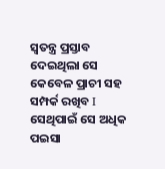ସ୍ୱତନ୍ତ୍ର ପ୍ରସ୍ତାବ ଦେଇଥିଲା ସେ କେବେଳ ପ୍ରାଚୀ ସହ ସମ୍ପର୍କ ରଖିବ I ସେଥିପାଇଁ ସେ ଅଧିକ ପଇସା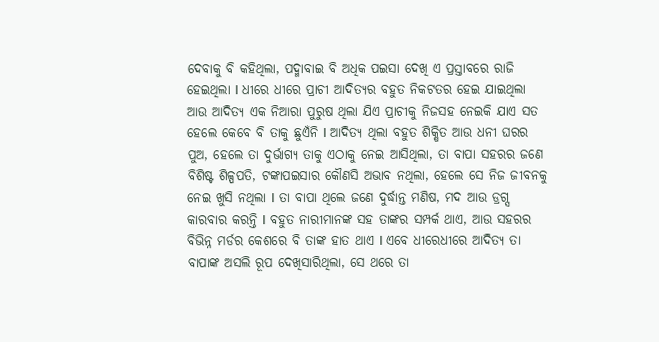ଦେବାକୁ ବି କହିଥିଲା, ପଦ୍ମାବାଇ ବି ଅଧିକ ପଇସା ଦେଖି ଏ ପ୍ରସ୍ତାବରେ ରାଜି ହେଇଥିଲା I ଧୀରେ ଧୀରେ ପ୍ରାଚୀ ଆଦିତ୍ୟର ବହୁତ ନିକଟତର ହେଇ ଯାଇଥିଲା ଆଉ ଆଦିତ୍ୟ ଏକ ନିଆରା ପୁରୁଷ ଥିଲା ଯିଏ ପ୍ରାଚୀକୁ ନିଜସହ ନେଇକି ଯାଏ ସତ ହେଲେ କେବେ ବି ତାକୁ ଛୁଏଁନି I ଆଦିତ୍ୟ ଥିଲା ବହୁତ ଶିକ୍ଷିତ ଆଉ ଧନୀ ଘରର ପୁଅ, ହେଲେ ତା ଦୁର୍ଭାଗ୍ୟ ତାକୁ ଏଠାକୁ ନେଇ ଆସିଥିଲା, ତା ବାପା ସହରର ଜଣେ ବିଶିଷ୍ଟ ଶିଳ୍ପପତି, ଟଙ୍କାପଇସାର କୌଣସି ଅଭାବ ନଥିଲା, ହେଲେ ସେ ନିଜ ଜୀବନକୁ ନେଇ ଖୁସି ନଥିଲା I ତା ବାପା ଥିଲେ ଜଣେ ଦୁର୍ଦ୍ଧାନ୍ତ ମଣିଷ, ମଦ ଆଉ ଡ୍ରଗ୍ସ କାରବାର କରନ୍ତି I ବହୁତ ନାରୀମାନଙ୍କ ସହ ତାଙ୍କର ସମ୍ପର୍କ ଥାଏ, ଆଉ ସହରର ବିଭିନ୍ନ ମର୍ଡର କେଶରେ ବି ତାଙ୍କ ହାତ ଥାଏ I ଏବେ ଧୀରେଧୀରେ ଆଦିତ୍ୟ ତା ବାପାଙ୍କ ଅସଲି ରୂପ ଦେଖିସାରିଥିଲା, ସେ ଥରେ ତା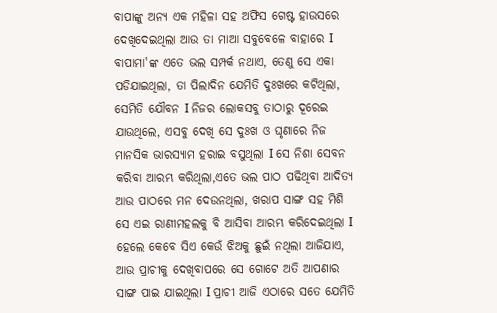ବାପାଙ୍କୁ ଅନ୍ୟ ଏକ ମହିଳା ସହ ଅଫିସ ଗେଷ୍ଟ ହାଉସରେ ଦେଖିଦେଇଥିଲା ଆଉ ତା ମାଆ ସବୁବେଳେ ବାହାରେ I ବାପାମା'ଙ୍କ ଏତେ ଭଲ ସମ୍ପର୍କ ନଥାଏ, ତେଣୁ ସେ ଏକା ପଡିଯାଇଥିଲା, ତା ପିଲାଦିନ ଯେମିତି ଦୁଃଖରେ କଟିଥିଲା, ସେମିତି ଯୌବନ I ନିଜର ଲୋକସବୁ ତାଠାରୁ ଦୂରେଇ ଯାଉଥିଲେ, ଏସବୁ ଦେଖି ସେ ଦୁଃଖ ଓ ଘୃଣାରେ ନିଜ ମାନସିକ ଭାରସ୍ୟାମ ହରାଇ ବସୁଥିଲା I ସେ ନିଶା ସେବନ କରିବା ଆରମ୍ଭ କରିଥିଲା,ଏତେ ଭଲ ପାଠ ପଢିଥିବା ଆଦିତ୍ୟ ଆଉ ପାଠରେ ମନ ଦେଉନଥିଲା, ଖରାପ ସାଙ୍ଗ ସହ ମିଶି ସେ ଏଇ ରାଣୀମହଲକୁ ବି ଆସିବା ଆରମ୍ଭ କରିଦେଇଥିଲା I ହେଲେ କେବେ ସିଏ କେଉଁ ଝିଅକୁ ଛୁଇଁ ନଥିଲା ଆଜିଯାଏ, ଆଉ ପ୍ରାଚୀକୁ ଦେଖିବାପରେ ସେ ଗୋଟେ ଅତି ଆପଣାର ସାଙ୍ଗ ପାଇ ଯାଇଥିଲା I ପ୍ରାଚୀ ଆଜି ଏଠାରେ ସତେ ଯେମିତି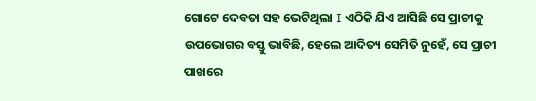ଗୋଟେ ଦେବତା ସହ ଭେଟିଥିଲା I ଏଠିକି ଯିଏ ଆସିଛି ସେ ପ୍ରାଚୀକୁ ଉପଭୋଗର ବସ୍ତୁ ଭାବିଛି, ହେଲେ ଆଦିତ୍ୟ ସେମିତି ନୁହେଁ, ସେ ପ୍ରାଚୀ ପାଖରେ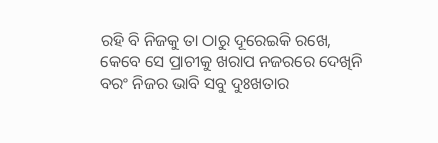ରହି ବି ନିଜକୁ ତା ଠାରୁ ଦୂରେଇକି ରଖେ, କେବେ ସେ ପ୍ରାଚୀକୁ ଖରାପ ନଜରରେ ଦେଖିନି ବରଂ ନିଜର ଭାବି ସବୁ ଦୁଃଖତାର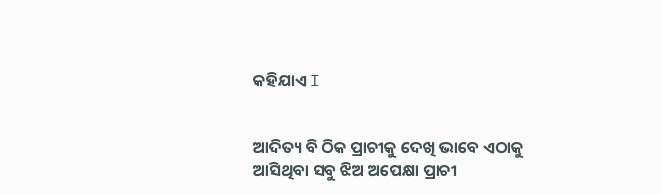କହିଯାଏ I


ଆଦିତ୍ୟ ବି ଠିକ ପ୍ରାଚୀକୁ ଦେଖି ଭାବେ ଏଠାକୁ ଆସିଥିବା ସବୁ ଝିଅ ଅପେକ୍ଷା ପ୍ରାଚୀ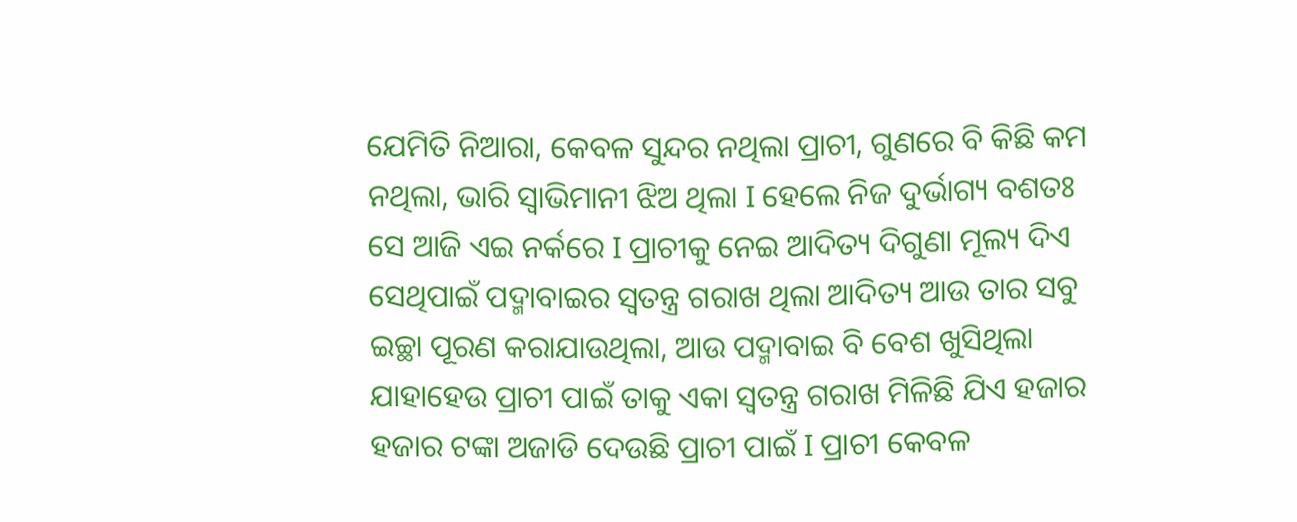ଯେମିତି ନିଆରା, କେବଳ ସୁନ୍ଦର ନଥିଲା ପ୍ରାଚୀ, ଗୁଣରେ ବି କିଛି କମ ନଥିଲା, ଭାରି ସ୍ୱାଭିମାନୀ ଝିଅ ଥିଲା I ହେଲେ ନିଜ ଦୁର୍ଭାଗ୍ୟ ବଶତଃ ସେ ଆଜି ଏଇ ନର୍କରେ I ପ୍ରାଚୀକୁ ନେଇ ଆଦିତ୍ୟ ଦିଗୁଣା ମୂଲ୍ୟ ଦିଏ ସେଥିପାଇଁ ପଦ୍ମାବାଇର ସ୍ୱତନ୍ତ୍ର ଗରାଖ ଥିଲା ଆଦିତ୍ୟ ଆଉ ତାର ସବୁ ଇଚ୍ଛା ପୂରଣ କରାଯାଉଥିଲା, ଆଉ ପଦ୍ମାବାଇ ବି ବେଶ ଖୁସିଥିଲା ଯାହାହେଉ ପ୍ରାଚୀ ପାଇଁ ତାକୁ ଏକା ସ୍ୱତନ୍ତ୍ର ଗରାଖ ମିଳିଛି ଯିଏ ହଜାର ହଜାର ଟଙ୍କା ଅଜାଡି ଦେଉଛି ପ୍ରାଚୀ ପାଇଁ I ପ୍ରାଚୀ କେବଳ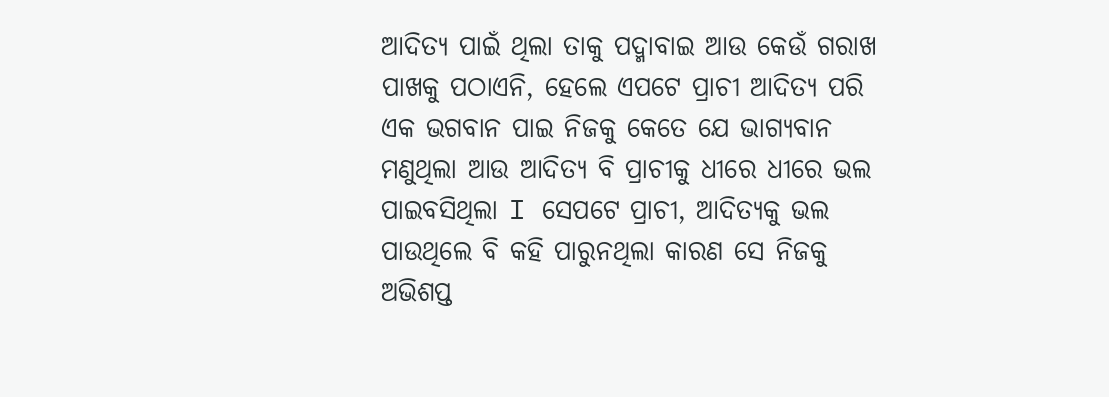ଆଦିତ୍ୟ ପାଇଁ ଥିଲା ତାକୁ ପଦ୍ମାବାଇ ଆଉ କେଉଁ ଗରାଖ ପାଖକୁ ପଠାଏନି, ହେଲେ ଏପଟେ ପ୍ରାଚୀ ଆଦିତ୍ୟ ପରି ଏକ ଭଗବାନ ପାଇ ନିଜକୁ କେତେ ଯେ ଭାଗ୍ୟବାନ ମଣୁଥିଲା ଆଉ ଆଦିତ୍ୟ ବି ପ୍ରାଚୀକୁ ଧୀରେ ଧୀରେ ଭଲ ପାଇବସିଥିଲା I ସେପଟେ ପ୍ରାଚୀ, ଆଦିତ୍ୟକୁ ଭଲ ପାଉଥିଲେ ବି କହି ପାରୁନଥିଲା କାରଣ ସେ ନିଜକୁ ଅଭିଶପ୍ତ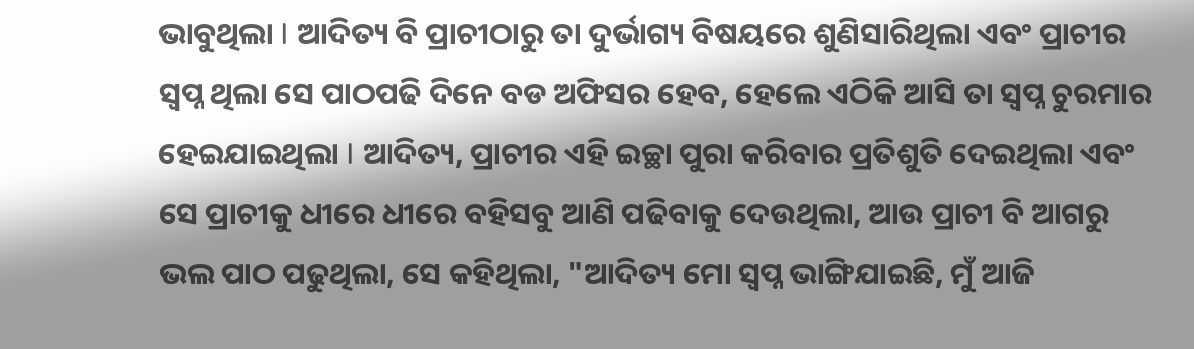ଭାବୁଥିଲା I ଆଦିତ୍ୟ ବି ପ୍ରାଚୀଠାରୁ ତା ଦୁର୍ଭାଗ୍ୟ ବିଷୟରେ ଶୁଣିସାରିଥିଲା ଏବଂ ପ୍ରାଚୀର ସ୍ବପ୍ନ ଥିଲା ସେ ପାଠପଢି ଦିନେ ବଡ ଅଫିସର ହେବ, ହେଲେ ଏଠିକି ଆସି ତା ସ୍ବପ୍ନ ଚୁରମାର ହେଇଯାଇଥିଲା I ଆଦିତ୍ୟ, ପ୍ରାଚୀର ଏହି ଇଚ୍ଛା ପୁରା କରିବାର ପ୍ରତିଶୁତି ଦେଇଥିଲା ଏବଂ ସେ ପ୍ରାଚୀକୁ ଧୀରେ ଧୀରେ ବହିସବୁ ଆଣି ପଢିବାକୁ ଦେଉଥିଲା, ଆଉ ପ୍ରାଚୀ ବି ଆଗରୁ ଭଲ ପାଠ ପଢୁଥିଲା, ସେ କହିଥିଲା, "ଆଦିତ୍ୟ ମୋ ସ୍ବପ୍ନ ଭାଙ୍ଗିଯାଇଛି, ମୁଁ ଆଜି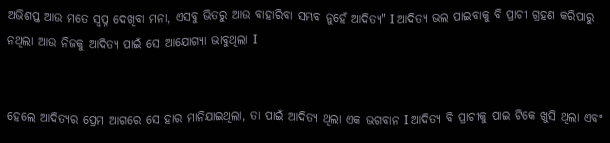ଅଭିଶପ୍ତ ଆଉ ମତେ ସ୍ବପ୍ନ ଦେଖିବା ମନା, ଏସବୁ ଭିତରୁ ଆଉ ବାହାରିବା ସମ୍ଭବ ନୁହେଁ ଆଦିତ୍ୟ" I ଆଦିତ୍ୟ ଭଲ ପାଇବାକୁ ବି ପ୍ରାଚୀ ଗ୍ରହଣ କରିପାରୁ ନଥିଲା ଆଉ ନିଜକୁ ଆଦିତ୍ୟ ପାଇଁ ସେ ଆଯୋଗ୍ୟା ଭାବୁଥିଲା I


ହେଲେ ଆଦିତ୍ୟର ପ୍ରେମ ଆଗରେ ସେ ହାର ମାନିଯାଇଥିଲା, ତା ପାଇଁ ଆଦିତ୍ୟ ଥିଲା ଏକ ଭଗବାନ I ଆଦିତ୍ୟ ବି ପ୍ରାଚୀକୁ ପାଇ ଟିକେ ଖୁସି ଥିଲା ଏବଂ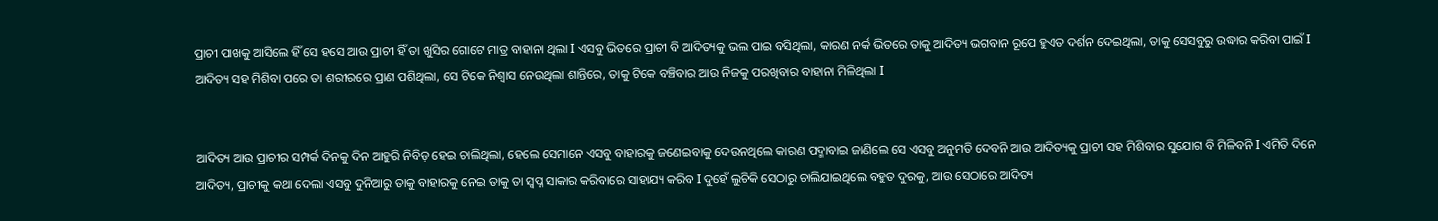ପ୍ରାଚୀ ପାଖକୁ ଆସିଲେ ହିଁ ସେ ହସେ ଆଉ ପ୍ରାଚୀ ହିଁ ତା ଖୁସିର ଗୋଟେ ମାତ୍ର ବାହାନା ଥିଲା I ଏସବୁ ଭିତରେ ପ୍ରାଚୀ ବି ଆଦିତ୍ୟକୁ ଭଲ ପାଇ ବସିଥିଲା, କାରଣ ନର୍କ ଭିତରେ ତାକୁ ଆଦିତ୍ୟ ଭଗବାନ ରୂପେ ହୁଏତ ଦର୍ଶନ ଦେଇଥିଲା, ତାକୁ ସେସବୁରୁ ଉଦ୍ଧାର କରିବା ପାଇଁ I ଆଦିତ୍ୟ ସହ ମିଶିବା ପରେ ତା ଶରୀରରେ ପ୍ରାଣ ପଶିଥିଲା, ସେ ଟିକେ ନିଶ୍ୱାସ ନେଉଥିଲା ଶାନ୍ତିରେ, ତାକୁ ଟିକେ ବଞ୍ଚିବାର ଆଉ ନିଜକୁ ପରଖିବାର ବାହାନା ମିଳିଥିଲା I


ଆଦିତ୍ୟ ଆଉ ପ୍ରାଚୀର ସମ୍ପର୍କ ଦିନକୁ ଦିନ ଆହୁରି ନିବିଡ଼ ହେଇ ଚାଲିଥିଲା, ହେଲେ ସେମାନେ ଏସବୁ ବାହାରକୁ ଜଣେଇବାକୁ ଦେଉନଥିଲେ କାରଣ ପଦ୍ମାବାଇ ଜାଣିଲେ ସେ ଏସବୁ ଅନୁମତି ଦେବନି ଆଉ ଆଦିତ୍ୟକୁ ପ୍ରାଚୀ ସହ ମିଶିବାର ସୁଯୋଗ ବି ମିଳିବନି I ଏମିତି ଦିନେ ଆଦିତ୍ୟ, ପ୍ରାଚୀକୁ କଥା ଦେଲା ଏସବୁ ଦୁନିଆରୁ ତାକୁ ବାହାରକୁ ନେଇ ତାକୁ ତା ସ୍ବପ୍ନ ସାକାର କରିବାରେ ସାହାଯ୍ୟ କରିବ I ଦୁହେଁ ଲୁଚିକି ସେଠାରୁ ଚାଲିଯାଇଥିଲେ ବହୁତ ଦୁରକୁ, ଆଉ ସେଠାରେ ଆଦିତ୍ୟ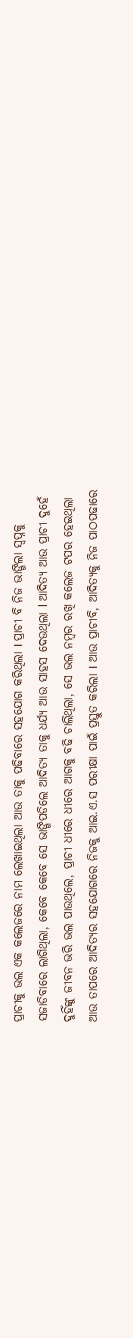ପ୍ରାଚୀକୁ ଭଲ ଏକ କଲେଜରେ ନାମ ଲେଖାଇଥିଲା ଆଉ ତାକୁ ପଢିବାରେ ସହଯୋଗ କରିଥିଲା I ପ୍ରାଚୀ ବି ନିଜ ଭାଙ୍ଗିଲା ସ୍ୱପ୍ନକୁ ସଜାଡିବାରେ ଲାଗିଥିଲା, କେବେ କେବେ ସେ ଭାଙ୍ଗିପଡିଲେ ଆଦିତ୍ୟ ତାକୁ ଧର୍ଯ୍ୟ ଆଉ ସାହସ ଦେଉଥିଲା l ଆଦିତ୍ୟ ଆଉ ପ୍ରାଚୀ ଦୁହେଁ ଦୁହିଁଙ୍କୁ ଜୀବନ ଭରି ଭଲ ପାଉଥିଲେ, ପ୍ରାଚୀ ଧୀରେ ଧୀରେ ଆଗକୁ ବଢି ଚାଲିଥିଲା, ସେ ଭଲ ନମ୍ବର ରଖି କଲେଜ ଟପର ହେଇଥିଲା ଆଉ ତାପରେ ଆଦିତ୍ୟର ସହଯୋଗରେ ନିଜକୁ ଆଇ.ଏ.ସ ପରୀକ୍ଷା ପାଇଁ ପ୍ରସ୍ତୁତ କରିଲା I ଆଉ ପ୍ରାଚୀବି, ଆଦିତ୍ୟକୁ ନିଜ ପାଠପଢାରେ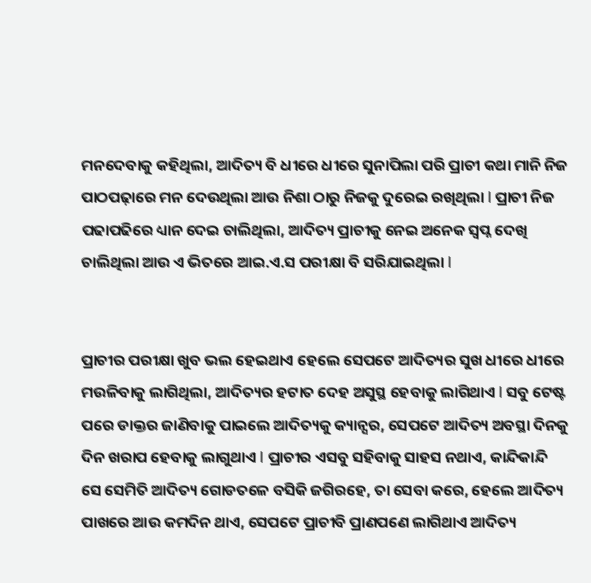ମନଦେବାକୁ କହିଥିଲା, ଆଦିତ୍ୟ ବି ଧୀରେ ଧୀରେ ସୁନାପିଲା ପରି ପ୍ରାଚୀ କଥା ମାନି ନିଜ ପାଠପଢ଼ାରେ ମନ ଦେଉଥିଲା ଆଉ ନିଶା ଠାରୁ ନିଜକୁ ଦୁରେଇ ରଖିଥିଲା I ପ୍ରାଚୀ ନିଜ ପଢାପଢିରେ ଧ୍ୟାନ ଦେଇ ଚାଲିଥିଲା, ଆଦିତ୍ୟ ପ୍ରାଚୀକୁ ନେଇ ଅନେକ ସ୍ବପ୍ନ ଦେଖି ଚାଲିଥିଲା ଆଉ ଏ ଭିତରେ ଆଇ.ଏ.ସ ପରୀକ୍ଷା ବି ସରିଯାଇଥିଲା I


ପ୍ରାଚୀର ପରୀକ୍ଷା ଖୁବ ଭଲ ହେଇଥାଏ ହେଲେ ସେପଟେ ଆଦିତ୍ୟର ସୁଖ ଧୀରେ ଧୀରେ ମଉଳିବାକୁ ଲାଗିଥିଲା, ଆଦିତ୍ୟର ହଟାତ ଦେହ ଅସୁସ୍ଥ ହେବାକୁ ଲାଗିଥାଏ I ସବୁ ଟେଷ୍ଟ ପରେ ଡାକ୍ତର ଜାଣିବାକୁ ପାଇଲେ ଆଦିତ୍ୟକୁ କ୍ୟାନ୍ସର, ସେପଟେ ଆଦିତ୍ୟ ଅବସ୍ଥା ଦିନକୁ ଦିନ ଖରାପ ହେବାକୁ ଲାଗୁଥାଏ I ପ୍ରାଚୀର ଏସବୁ ସହିବାକୁ ସାହସ ନଥାଏ, କାନ୍ଦିକାନ୍ଦି ସେ ସେମିତି ଆଦିତ୍ୟ ଗୋଡତଳେ ବସିକି ଜଗିରହେ, ତା ସେବା କରେ, ହେଲେ ଆଦିତ୍ୟ ପାଖରେ ଆଉ କମଦିନ ଥାଏ, ସେପଟେ ପ୍ରାଚୀବି ପ୍ରାଣପଣେ ଲାଗିଥାଏ ଆଦିତ୍ୟ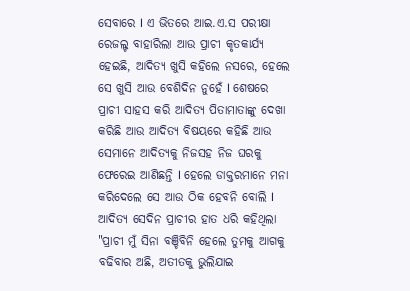ସେବାରେ I ଏ ଭିତରେ ଆଇ.ଏ.ସ ପରୀକ୍ଷା ରେଜଲ୍ଟ ବାହାରିଲା ଆଉ ପ୍ରାଚୀ କୃତକାର୍ଯ୍ୟ ହେଇଛି, ଆଦିତ୍ୟ ଖୁସି କହିଲେ ନସରେ, ହେଲେ ସେ ଖୁସି ଆଉ ବେଶିଦିନ ନୁହେଁ I ଶେଷରେ ପ୍ରାଚୀ ସାହସ କରି ଆଦିତ୍ୟ ପିତାମାତାଙ୍କୁ ଦେଖା କରିଛି ଆଉ ଆଦିତ୍ୟ ବିଷୟରେ କହିଛି ଆଉ ସେମାନେ ଆଦିତ୍ୟକୁ ନିଜସହ ନିଜ ଘରକୁ ଫେରେଇ ଆଣିଛନ୍ତି I ହେଲେ ଡାକ୍ତରମାନେ ମନା କରିଦେଲେ ସେ ଆଉ ଠିକ ହେବନି ବୋଲି I ଆଦିତ୍ୟ ସେଦିନ ପ୍ରାଚୀର ହାତ ଧରି କହିଥିଲା "ପ୍ରାଚୀ ମୁଁ ସିନା ବଞ୍ଚିବିନି ହେଲେ ତୁମକୁ ଆଗକୁ ବଢିବାର ଅଛି, ଅତୀତକୁ ଭୁଲିଯାଇ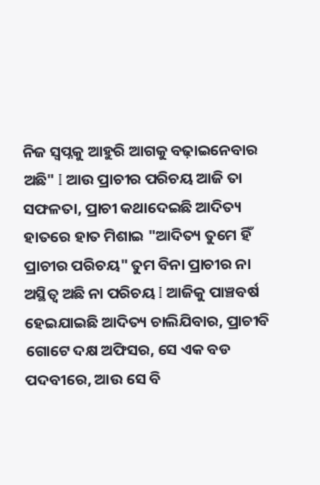ନିଜ ସ୍ୱପ୍ନକୁ ଆହୁରି ଆଗକୁ ବଢ଼ାଇନେବାର ଅଛି" I ଆଉ ପ୍ରାଚୀର ପରିଚୟ ଆଜି ତା ସଫଳତା, ପ୍ରାଚୀ କଥାଦେଇଛି ଆଦିତ୍ୟ ହାତରେ ହାତ ମିଶାଇ "ଆଦିତ୍ୟ ତୁମେ ହିଁ ପ୍ରାଚୀର ପରିଚୟ" ତୁମ ବିନା ପ୍ରାଚୀର ନା ଅସ୍ଥିତ୍ୱ ଅଛି ନା ପରିଚୟ I ଆଜିକୁ ପାଞ୍ଚବର୍ଷ ହେଇଯାଇଛି ଆଦିତ୍ୟ ଚାଲିଯିବାର, ପ୍ରାଚୀବି ଗୋଟେ ଦକ୍ଷ ଅଫିସର, ସେ ଏକ ବଡ ପଦବୀରେ, ଆଉ ସେ ବି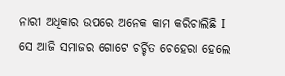ନାରୀ ଅଧିକାର ଉପରେ ଅନେକ କାମ କରିଚାଲିଛି I ସେ ଆଜି ସମାଜର ଗୋଟେ ଚର୍ଚ୍ଚିତ ଚେହେରା ହେଲେ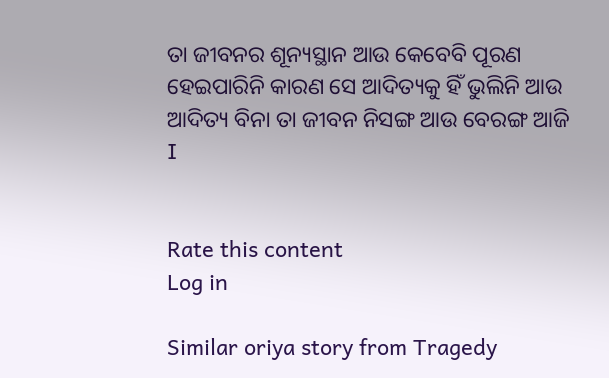ତା ଜୀବନର ଶୂନ୍ୟସ୍ଥାନ ଆଉ କେବେବି ପୂରଣ ହେଇପାରିନି କାରଣ ସେ ଆଦିତ୍ୟକୁ ହିଁ ଭୁଲିନି ଆଉ ଆଦିତ୍ୟ ବିନା ତା ଜୀବନ ନିସଙ୍ଗ ଆଉ ବେରଙ୍ଗ ଆଜି I


Rate this content
Log in

Similar oriya story from Tragedy